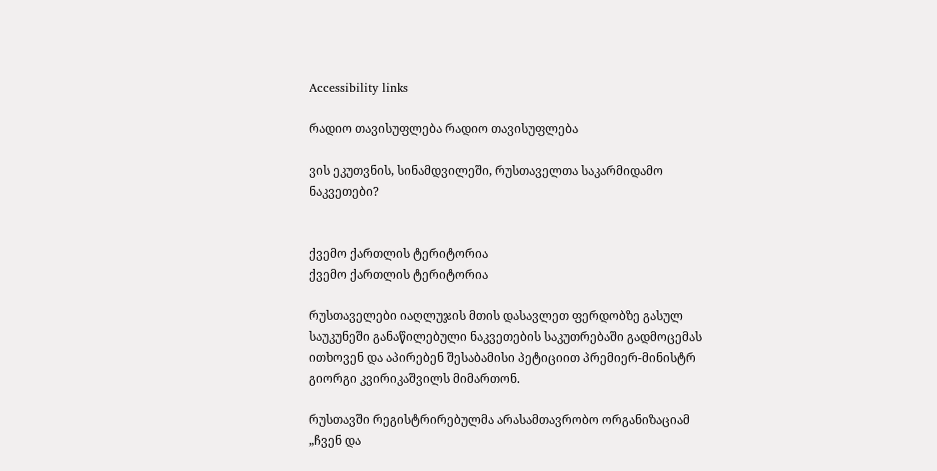Accessibility links

რადიო თავისუფლება რადიო თავისუფლება

ვის ეკუთვნის, სინამდვილეში, რუსთაველთა საკარმიდამო ნაკვეთები?


ქვემო ქართლის ტერიტორია
ქვემო ქართლის ტერიტორია

რუსთაველები იაღლუჯის მთის დასავლეთ ფერდობზე გასულ საუკუნეში განაწილებული ნაკვეთების საკუთრებაში გადმოცემას ითხოვენ და აპირებენ შესაბამისი პეტიციით პრემიერ-მინისტრ გიორგი კვირიკაშვილს მიმართონ.

რუსთავში რეგისტრირებულმა არასამთავრობო ორგანიზაციამ „ჩვენ და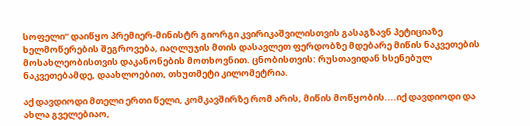სოფელი“ დაიწყო პრემიერ-მინისტრ გიორგი კვირიკაშვილისთვის გასაგზავნ პეტიციაზე ხელმოწერების შეგროვება, იაღლუჯის მთის დასავლეთ ფერდობზე მდებარე მიწის ნაკვეთების მოსახლეობისთვის დაკანონების მოთხოვნით. ცნობისთვის: რუსთავიდან ხსენებულ ნაკვეთებამდე, დაახლოებით, თხუთმეტი კილომეტრია.

აქ დავდიოდი მთელი ერთი წელი, კომკავშირზე რომ არის, მიწის მოწყობის....იქ დავდიოდი და ახლა გველებიაო,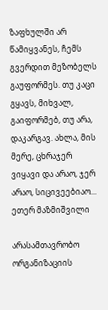ზაფხულში არ წამიყვანეს, ჩემს გვერდით მეზობელს გაუფორმეს. თუ კაცი გყავს, მიხვალ, გაიფორმებ, თუ არა, დაკარგავ. ახლა, მის მერე, ცხრაჯერ ვიყავი და არაო, ჯერ არაო, სიცივეებიაო...
ეთერ მაზმიშვილი

არასამთავრობო ორგანიზაციის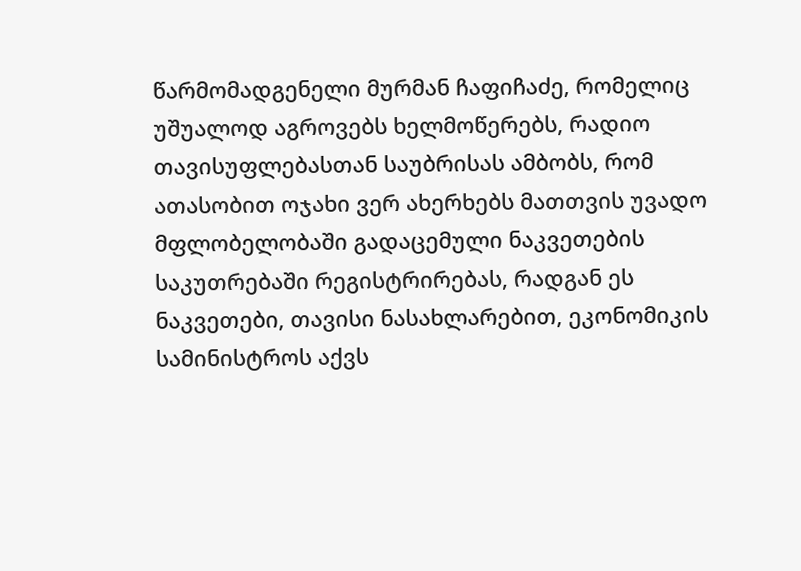წარმომადგენელი მურმან ჩაფიჩაძე, რომელიც უშუალოდ აგროვებს ხელმოწერებს, რადიო თავისუფლებასთან საუბრისას ამბობს, რომ ათასობით ოჯახი ვერ ახერხებს მათთვის უვადო მფლობელობაში გადაცემული ნაკვეთების საკუთრებაში რეგისტრირებას, რადგან ეს ნაკვეთები, თავისი ნასახლარებით, ეკონომიკის სამინისტროს აქვს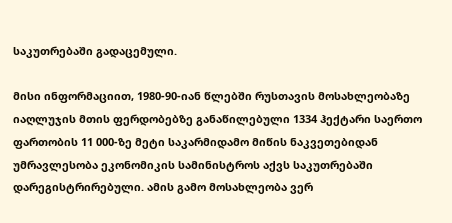საკუთრებაში გადაცემული.

მისი ინფორმაციით, 1980-90-იან წლებში რუსთავის მოსახლეობაზე იაღლუჯის მთის ფერდობებზე განაწილებული 1334 ჰექტარი საერთო ფართობის 11 000-ზე მეტი საკარმიდამო მიწის ნაკვეთებიდან უმრავლესობა ეკონომიკის სამინისტროს აქვს საკუთრებაში დარეგისტრირებული. ამის გამო მოსახლეობა ვერ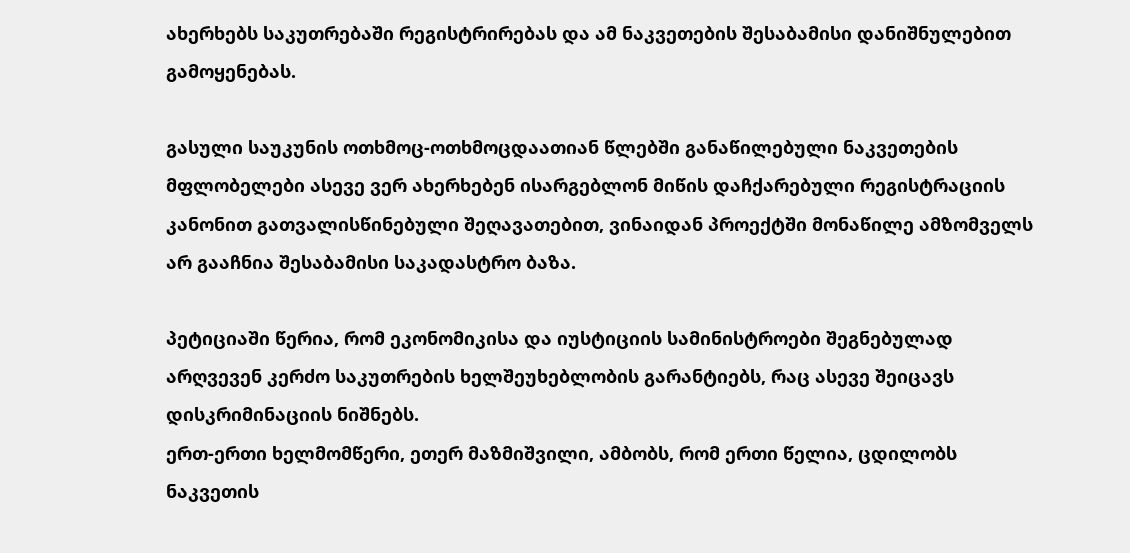ახერხებს საკუთრებაში რეგისტრირებას და ამ ნაკვეთების შესაბამისი დანიშნულებით გამოყენებას.

გასული საუკუნის ოთხმოც-ოთხმოცდაათიან წლებში განაწილებული ნაკვეთების მფლობელები ასევე ვერ ახერხებენ ისარგებლონ მიწის დაჩქარებული რეგისტრაციის კანონით გათვალისწინებული შეღავათებით, ვინაიდან პროექტში მონაწილე ამზომველს არ გააჩნია შესაბამისი საკადასტრო ბაზა.

პეტიციაში წერია, რომ ეკონომიკისა და იუსტიციის სამინისტროები შეგნებულად არღვევენ კერძო საკუთრების ხელშეუხებლობის გარანტიებს, რაც ასევე შეიცავს დისკრიმინაციის ნიშნებს.
ერთ-ერთი ხელმომწერი, ეთერ მაზმიშვილი, ამბობს, რომ ერთი წელია, ცდილობს ნაკვეთის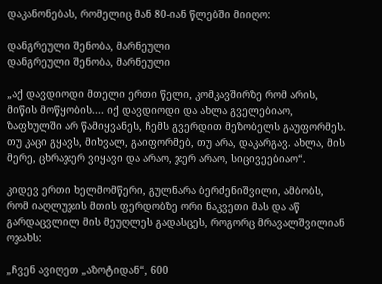დაკანონებას, რომელიც მან 80-იან წლებში მიიღო:

დანგრეული შენობა, მარნეული
დანგრეული შენობა, მარნეული

„აქ დავდიოდი მთელი ერთი წელი, კომკავშირზე რომ არის, მიწის მოწყობის.... იქ დავდიოდი და ახლა გველებიაო, ზაფხულში არ წამიყვანეს, ჩემს გვერდით მეზობელს გაუფორმეს. თუ კაცი გყავს, მიხვალ, გაიფორმებ, თუ არა, დაკარგავ. ახლა, მის მერე, ცხრაჯერ ვიყავი და არაო, ჯერ არაო, სიცივეებიაო“.

კიდევ ერთი ხელმომწერი, გულნარა ბერძენიშვილი, ამბობს, რომ იაღლუჯის მთის ფერდობზე ორი ნაკვეთი მას და აწ გარდაცვლილ მის მეუღლეს გადასცეს, როგორც მრავალშვილიან ოჯახს:

„ჩვენ ავიღეთ „აზოტიდან“, 600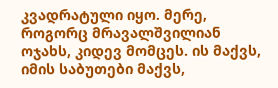კვადრატული იყო. მერე, როგორც მრავალშვილიან ოჯახს, კიდევ მომცეს. ის მაქვს, იმის საბუთები მაქვს,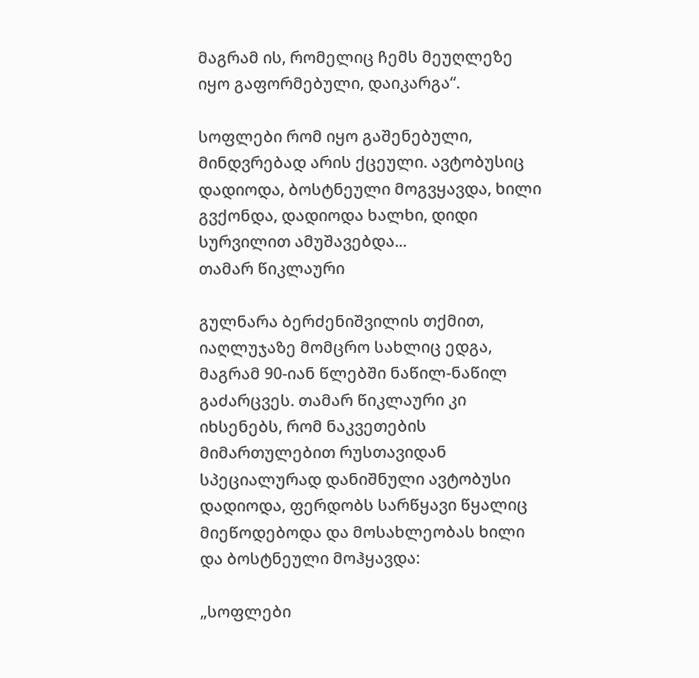მაგრამ ის, რომელიც ჩემს მეუღლეზე იყო გაფორმებული, დაიკარგა“.

სოფლები რომ იყო გაშენებული, მინდვრებად არის ქცეული. ავტობუსიც დადიოდა, ბოსტნეული მოგვყავდა, ხილი გვქონდა, დადიოდა ხალხი, დიდი სურვილით ამუშავებდა...
თამარ წიკლაური

გულნარა ბერძენიშვილის თქმით, იაღლუჯაზე მომცრო სახლიც ედგა, მაგრამ 90-იან წლებში ნაწილ-ნაწილ გაძარცვეს. თამარ წიკლაური კი იხსენებს, რომ ნაკვეთების მიმართულებით რუსთავიდან სპეციალურად დანიშნული ავტობუსი დადიოდა, ფერდობს სარწყავი წყალიც მიეწოდებოდა და მოსახლეობას ხილი და ბოსტნეული მოჰყავდა:

„სოფლები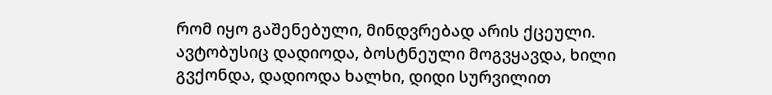რომ იყო გაშენებული, მინდვრებად არის ქცეული. ავტობუსიც დადიოდა, ბოსტნეული მოგვყავდა, ხილი გვქონდა, დადიოდა ხალხი, დიდი სურვილით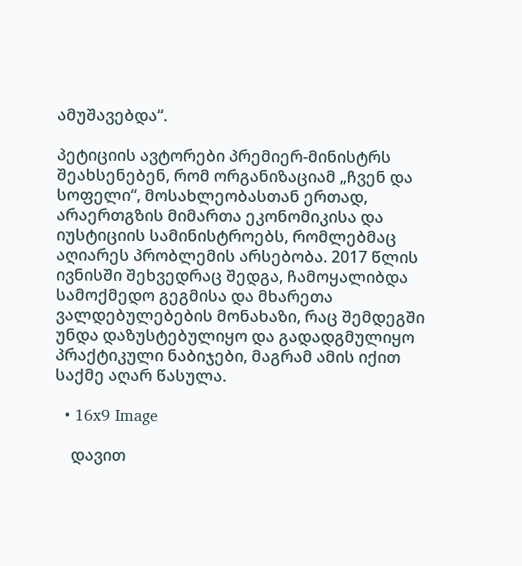ამუშავებდა“.

პეტიციის ავტორები პრემიერ-მინისტრს შეახსენებენ, რომ ორგანიზაციამ „ჩვენ და სოფელი“, მოსახლეობასთან ერთად, არაერთგზის მიმართა ეკონომიკისა და იუსტიციის სამინისტროებს, რომლებმაც აღიარეს პრობლემის არსებობა. 2017 წლის ივნისში შეხვედრაც შედგა, ჩამოყალიბდა სამოქმედო გეგმისა და მხარეთა ვალდებულებების მონახაზი, რაც შემდეგში უნდა დაზუსტებულიყო და გადადგმულიყო პრაქტიკული ნაბიჯები, მაგრამ ამის იქით საქმე აღარ წასულა.

  • 16x9 Image

    დავით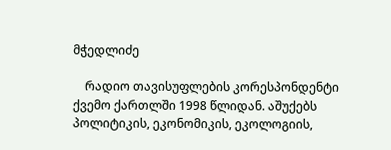მჭედლიძე

    რადიო თავისუფლების კორესპონდენტი ქვემო ქართლში 1998 წლიდან. აშუქებს პოლიტიკის, ეკონომიკის, ეკოლოგიის,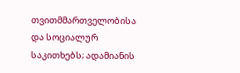თვითმმართველობისა და სოციალურ საკითხებს; ადამიანის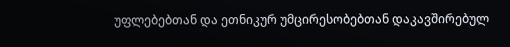უფლებებთან და ეთნიკურ უმცირესობებთან დაკავშირებულ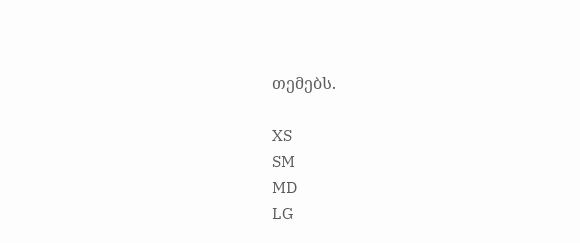თემებს.

XS
SM
MD
LG